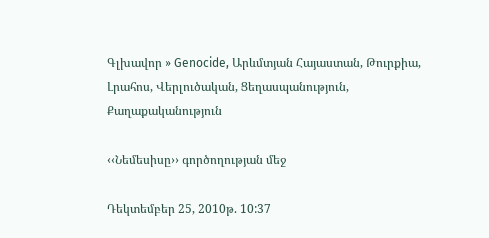Գլխավոր » Genocide, Արևմտյան Հայաստան, Թուրքիա, Լրահոս, Վերլուծական, Ցեղասպանություն, Քաղաքականություն

‹‹Նեմեսիսը›› գործողության մեջ

Դեկտեմբեր 25, 2010թ. 10:37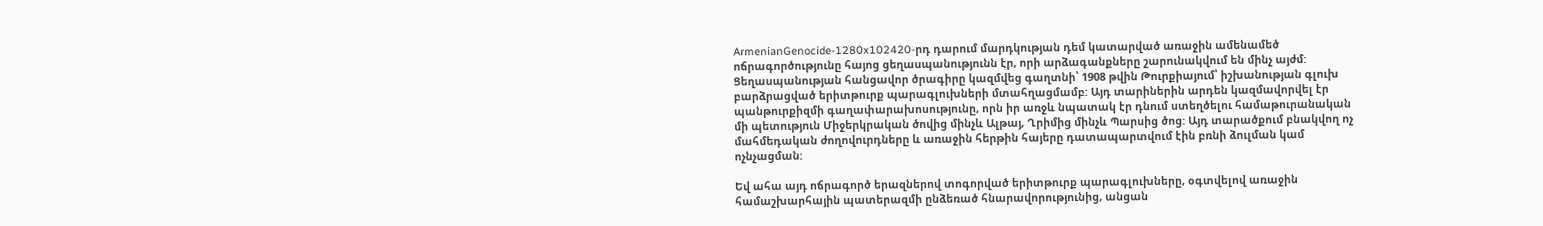ArmenianGenocide-1280x102420-րդ դարում մարդկության դեմ կատարված առաջին ամենամեծ ոճրագործությունը հայոց ցեղասպանությունն էր, որի արձագանքները շարունակվում են մինչ այժմ: Ցեղասպանության հանցավոր ծրագիրը կազմվեց գաղտնի՝ 1908 թվին Թուրքիայում՝ իշխանության գլուխ բարձրացված երիտթուրք պարագլուխների մտահղացմամբ: Այդ տարիներին արդեն կազմավորվել էր պանթուրքիզմի գաղափարախոսությունը, որն իր առջև նպատակ էր դնում ստեղծելու համաթուրանական մի պետություն Միջերկրական ծովից մինչև Ալթայ, Ղրիմից մինչև Պարսից ծոց: Այդ տարածքում բնակվող ոչ մահմեդական ժողովուրդները և առաջին հերթին հայերը դատապարտվում էին բռնի ձուլման կամ ոչնչացման:

Եվ ահա այդ ոճրագործ երազներով տոգորված երիտթուրք պարագլուխները, օգտվելով առաջին համաշխարհային պատերազմի ընձեռած հնարավորությունից, անցան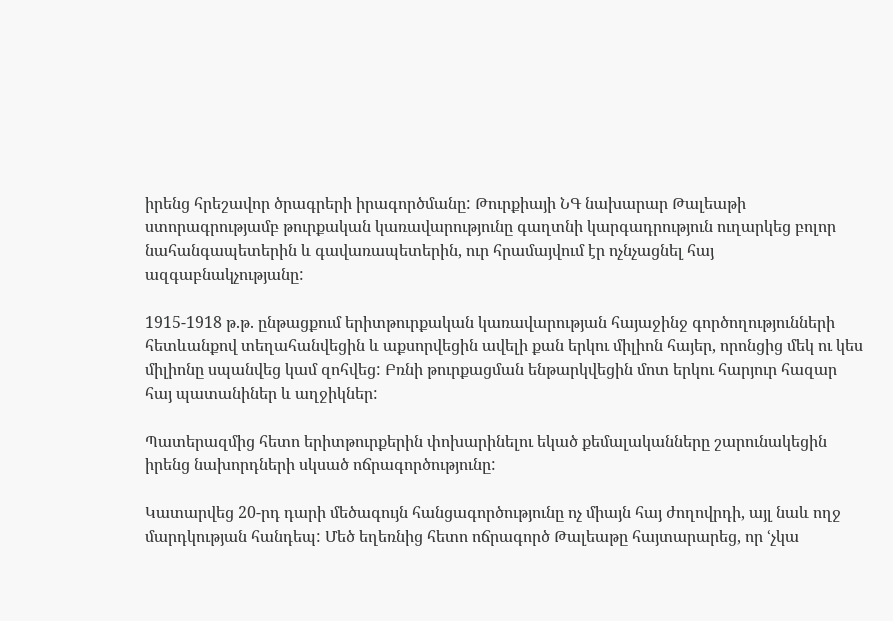իրենց հրեշավոր ծրագրերի իրագործմանը: Թուրքիայի ՆԳ նախարար Թալեաթի ստորագրությամբ թուրքական կառավարությունը գաղտնի կարգադրություն ուղարկեց բոլոր նահանգապետերին և գավառապետերին, ուր հրամայվում էր ոչնչացնել հայ ազգաբնակչությանը:

1915-1918 թ.թ. ընթացքում երիտթուրքական կառավարության հայաջինջ գործողությունների հետևանքով տեղահանվեցին և աքսորվեցին ավելի քան երկու միլիոն հայեր, որոնցից մեկ ու կես միլիոնը սպանվեց կամ զոհվեց: Բռնի թուրքացման ենթարկվեցին մոտ երկու հարյուր հազար հայ պատանիներ և աղջիկներ:

Պատերազմից հետո երիտթուրքերին փոխարինելու եկած քեմալականները շարունակեցին իրենց նախորդների սկսած ոճրագործությունը:

Կատարվեց 20-րդ դարի մեծագույն հանցագործությունը ոչ միայն հայ ժողովրդի, այլ նաև ողջ մարդկության հանդեպ: Մեծ եղեռնից հետո ոճրագործ Թալեաթը հայտարարեց, որ ՙչկա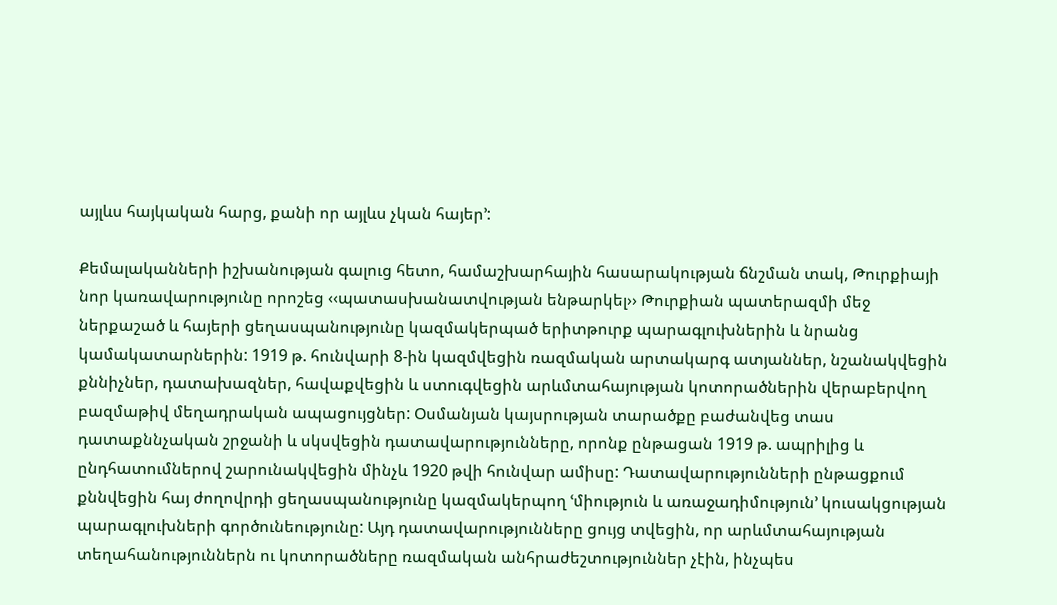այլևս հայկական հարց, քանի որ այլևս չկան հայեր՚:

Քեմալականների իշխանության գալուց հետո, համաշխարհային հասարակության ճնշման տակ, Թուրքիայի նոր կառավարությունը որոշեց ‹‹պատասխանատվության ենթարկել›› Թուրքիան պատերազմի մեջ ներքաշած և հայերի ցեղասպանությունը կազմակերպած երիտթուրք պարագլուխներին և նրանց կամակատարներին: 1919 թ. հունվարի 8-ին կազմվեցին ռազմական արտակարգ ատյաններ, նշանակվեցին քննիչներ, դատախազներ, հավաքվեցին և ստուգվեցին արևմտահայության կոտորածներին վերաբերվող բազմաթիվ մեղադրական ապացույցներ: Օսմանյան կայսրության տարածքը բաժանվեց տաս դատաքննչական շրջանի և սկսվեցին դատավարությունները, որոնք ընթացան 1919 թ. ապրիլից և ընդհատումներով շարունակվեցին մինչև 1920 թվի հունվար ամիսը: Դատավարությունների ընթացքում քննվեցին հայ ժողովրդի ցեղասպանությունը կազմակերպող ՙմիություն և առաջադիմություն՚ կուսակցության պարագլուխների գործունեությունը: Այդ դատավարությունները ցույց տվեցին, որ արևմտահայության տեղահանություններն ու կոտորածները ռազմական անհրաժեշտություններ չէին, ինչպես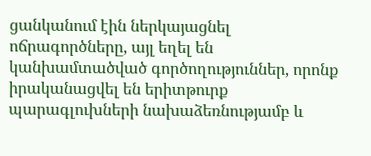ցանկանում էին ներկայացնել ոճրագործները, այլ եղել են կանխամտածված գործողություններ, որոնք իրականացվել են երիտթուրք պարագլուխների նախաձեռնությամբ և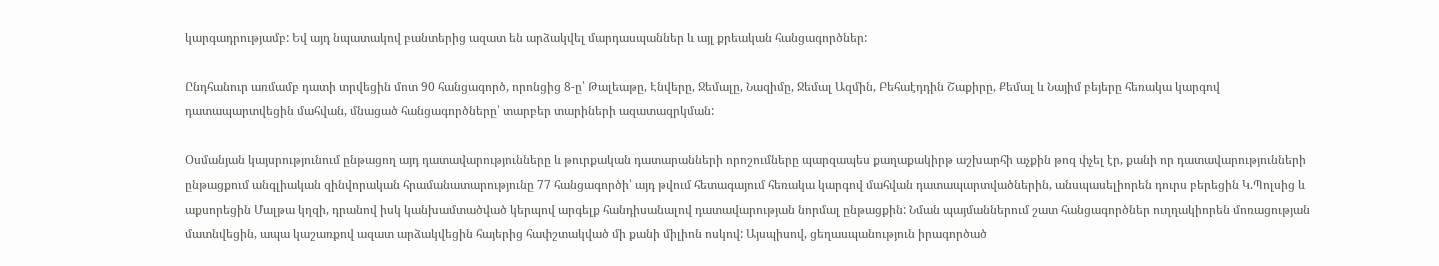կարգադրությամբ: Եվ այդ նպատակով բանտերից ազատ են արձակվել մարդասպաններ և այլ քրեական հանցագործներ:

Ընդհանուր առմամբ դատի տրվեցին մոտ 90 հանցագործ, որոնցից 8-ը՝ Թալեաթը, Էնվերը, Ջեմալը, Նազիմը, Ջեմալ Ազմին, Բեհաէդդին Շաքիրը, Քեմալ և Նայիմ բեյերը հեռակա կարգով դատապարտվեցին մահվան, մնացած հանցագործները՝ տարբեր տարիների ազատազրկման:

Օսմանյան կայսրությունում ընթացող այդ դատավարությունները և թուրքական դատարանների որոշումները պարզապես քաղաքակիրթ աշխարհի աչքին թոզ փչել էր, քանի որ դատավարությունների ընթացքում անգլիական զինվորական հրամանատարությունը 77 հանցագործի՝ այդ թվում հետագայում հեռակա կարգով մահվան դատապարտվածներին, անսպասելիորեն դուրս բերեցին Կ.Պոլսից և աքսորեցին Մալթա կղզի, դրանով իսկ կանխամտածված կերպով արգելք հանդիսանալով դատավարության նորմալ ընթացքին: Նման պայմաններում շատ հանցագործներ ուղղակիորեն մոռացության մատնվեցին, ապա կաշառքով ազատ արձակվեցին հայերից հափշտակված մի քանի միլիոն ոսկով: Այսպիսով, ցեղասպանություն իրագործած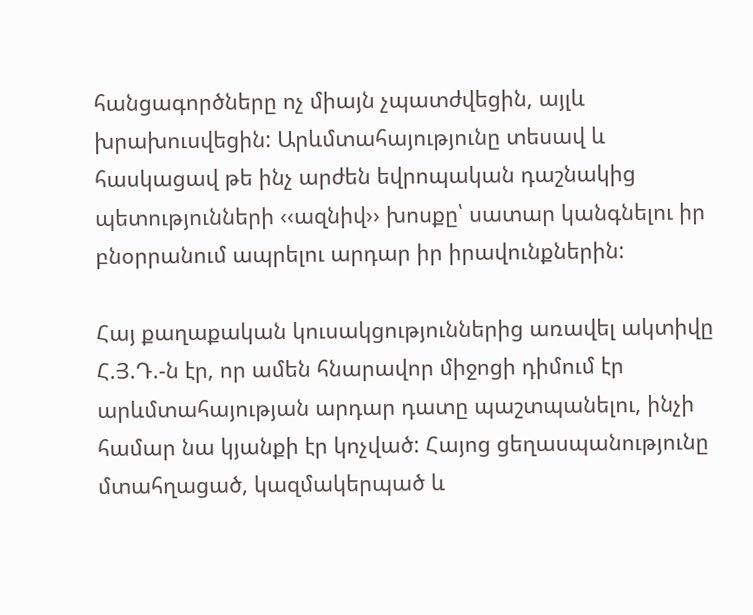հանցագործները ոչ միայն չպատժվեցին, այլև խրախուսվեցին: Արևմտահայությունը տեսավ և հասկացավ թե ինչ արժեն եվրոպական դաշնակից պետությունների ‹‹ազնիվ›› խոսքը՝ սատար կանգնելու իր բնօրրանում ապրելու արդար իր իրավունքներին:

Հայ քաղաքական կուսակցություններից առավել ակտիվը Հ.Յ.Դ.-ն էր, որ ամեն հնարավոր միջոցի դիմում էր արևմտահայության արդար դատը պաշտպանելու, ինչի համար նա կյանքի էր կոչված: Հայոց ցեղասպանությունը մտահղացած, կազմակերպած և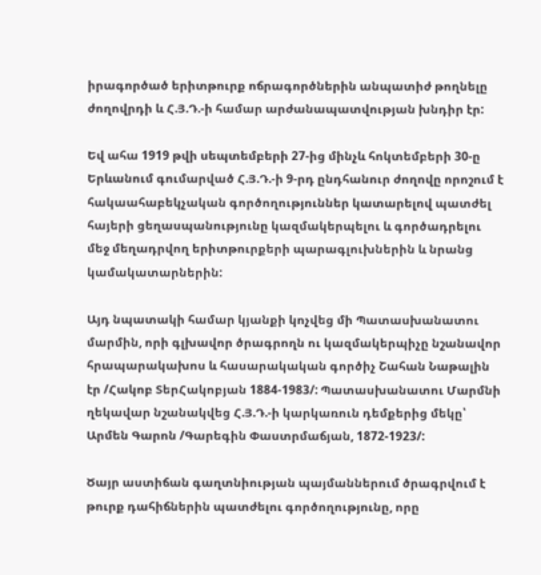իրագործած երիտթուրք ոճրագործներին անպատիժ թողնելը ժողովրդի և Հ.Յ.Դ.-ի համար արժանապատվության խնդիր էր:

Եվ ահա 1919 թվի սեպտեմբերի 27-ից մինչև հոկտեմբերի 30-ը Երևանում գումարված Հ.Յ.Դ.-ի 9-րդ ընդհանուր ժողովը որոշում է հակաահաբեկչական գործողություններ կատարելով պատժել հայերի ցեղասպանությունը կազմակերպելու և գործադրելու մեջ մեղադրվող երիտթուրքերի պարագլուխներին և նրանց կամակատարներին:

Այդ նպատակի համար կյանքի կոչվեց մի Պատասխանատու մարմին, որի գլխավոր ծրագրողն ու կազմակերպիչը նշանավոր հրապարակախոս և հասարակական գործիչ Շահան Նաթալին էր /Հակոբ ՏերՀակոբյան 1884-1983/: Պատասխանատու Մարմնի ղեկավար նշանակվեց Հ.Յ.Դ.-ի կարկառուն դեմքերից մեկը՝ Արմեն Գարոն /Գարեգին Փաստրմաճյան, 1872-1923/:

Ծայր աստիճան գաղտնիության պայմաններում ծրագրվում է թուրք դահիճներին պատժելու գործողությունը, որը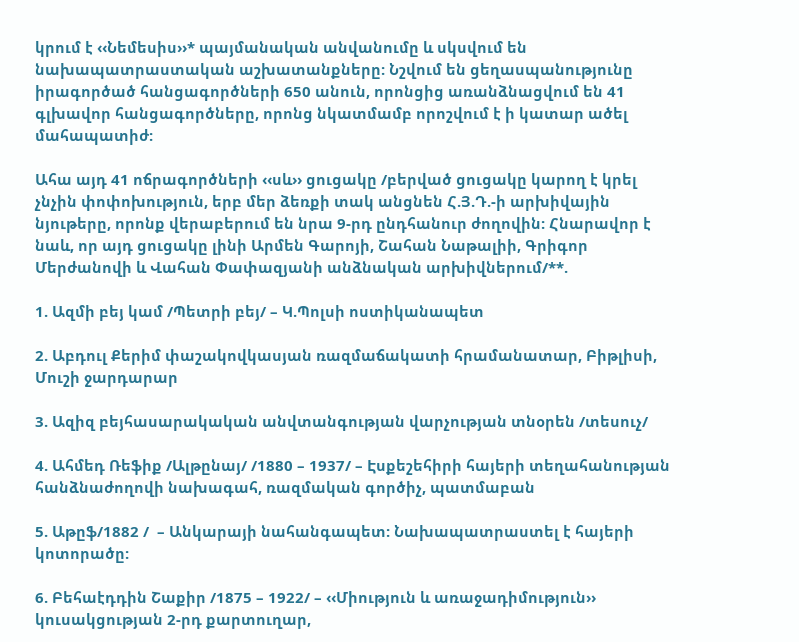կրում է ‹‹Նեմեսիս››* պայմանական անվանումը և սկսվում են նախապատրաստական աշխատանքները: Նշվում են ցեղասպանությունը իրագործած հանցագործների 650 անուն, որոնցից առանձնացվում են 41 գլխավոր հանցագործները, որոնց նկատմամբ որոշվում է ի կատար ածել մահապատիժ:

Ահա այդ 41 ոճրագործների ‹‹սև›› ցուցակը /բերված ցուցակը կարող է կրել չնչին փոփոխություն, երբ մեր ձեռքի տակ անցնեն Հ.Յ.Դ.-ի արխիվային նյութերը, որոնք վերաբերում են նրա 9-րդ ընդհանուր ժողովին: Հնարավոր է նաև, որ այդ ցուցակը լինի Արմեն Գարոյի, Շահան Նաթալիի, Գրիգոր Մերժանովի և Վահան Փափազյանի անձնական արխիվներում/**.

1. Ազմի բեյ կամ /Պետրի բեյ/ – Կ.Պոլսի ոստիկանապետ

2. Աբդուլ Քերիմ փաշակովկասյան ռազմաճակատի հրամանատար, Բիթլիսի, Մուշի ջարդարար

3. Ազիզ բեյհասարակական անվտանգության վարչության տնօրեն /տեսուչ/

4. Ահմեդ Ռեֆիք /Ալթընայ/ /1880 – 1937/ – Էսքեշեհիրի հայերի տեղահանության
հանձնաժողովի նախագահ, ռազմական գործիչ, պատմաբան

5. Աթըֆ/1882 /  – Անկարայի նահանգապետ: Նախապատրաստել է հայերի կոտորածը:

6. Բեհաէդդին Շաքիր /1875 – 1922/ – ‹‹Միություն և առաջադիմություն›› կուսակցության 2-րդ քարտուղար,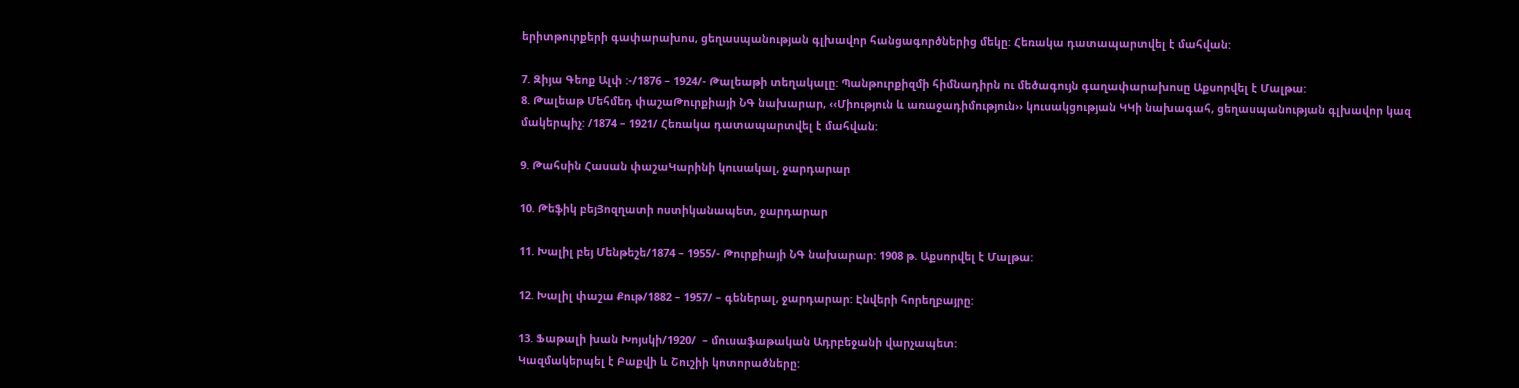երիտթուրքերի գափարախոս, ցեղասպանության գլխավոր հանցագործներից մեկը: Հեռակա դատապարտվել է մահվան:

7. Զիյա Գեոք Ալփ :-/1876 – 1924/- Թալեաթի տեղակալը: Պանթուրքիզմի հիմնադիրն ու մեծագույն գաղափարախոսը Աքսորվել է Մալթա:
8. Թալեաթ Մեհմեդ փաշաԹուրքիայի ՆԳ նախարար, ‹‹Միություն և առաջադիմություն›› կուսակցության ԿԿի նախագահ, ցեղասպանության գլխավոր կազ
մակերպիչ: /1874 – 1921/ Հեռակա դատապարտվել է մահվան:

9. Թահսին Հասան փաշաԿարինի կուսակալ, ջարդարար

10. Թեֆիկ բեյՅոզղատի ոստիկանապետ, ջարդարար

11. Խալիլ բեյ Մենթեշե/1874 – 1955/- Թուրքիայի ՆԳ նախարար: 1908 թ. Աքսորվել է Մալթա:

12. Խալիլ փաշա Քութ/1882 – 1957/ – գեներալ, ջարդարար: Էնվերի հորեղբայրը:

13. Ֆաթալի խան Խոյսկի/1920/  – մուսաֆաթական Ադրբեջանի վարչապետ:
Կազմակերպել է Բաքվի և Շուշիի կոտորածները: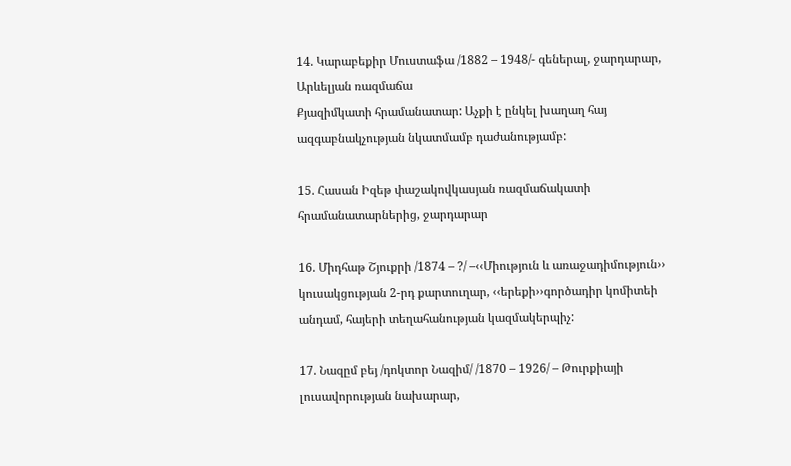14. Կարաբեքիր Մուստաֆա /1882 – 1948/- գեներալ, ջարդարար, Արևելյան ռազմաճա
Քյազիմկատի հրամանատար: Աչքի է ընկել խաղաղ հայ ազգաբնակչության նկատմամբ դաժանությամբ:

15. Հասան Իզեթ փաշակովկասյան ռազմաճակատի հրամանատարներից, ջարդարար

16. Միդհաթ Շյուքրի /1874 – ?/ –‹‹Միություն և առաջադիմություն›› կուսակցության 2-րդ քարտուղար, ‹‹երեքի››գործադիր կոմիտեի անդամ, հայերի տեղահանության կազմակերպիչ:

17. Նազըմ բեյ /դոկտոր Նազիմ/ /1870 – 1926/ – Թուրքիայի լուսավորության նախարար,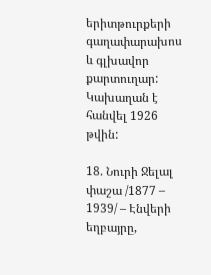երիտթուրքերի գաղափարախոս և գլխավոր քարտուղար: Կախաղան է հանվել 1926 թվին:

18. Նուրի Ջելալ փաշա /1877 – 1939/ – Էնվերի եղբայրը,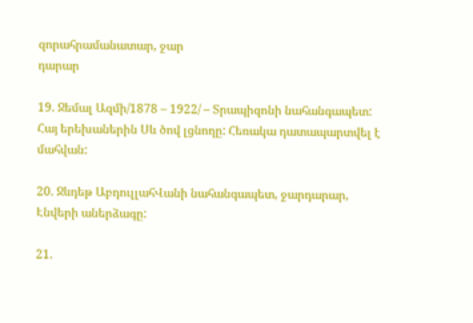զորահրամանատար, ջար
դարար

19. Ջեմալ Ազմի/1878 – 1922/ – Տրապիզոնի նահանգապետ: Հայ երեխաներին Սև ծով լցնողը: Հեռակա դատապարտվել է մահվան:

20. Ջևդեթ ԱբդուլլահՎանի նահանգապետ, ջարդարար, Էնվերի աներձագը:

21.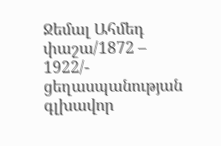Ջեմալ Ահմեդ փաշա/1872 – 1922/- ցեղասպանության գլխավոր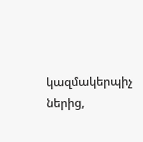կազմակերպիչ
ներից,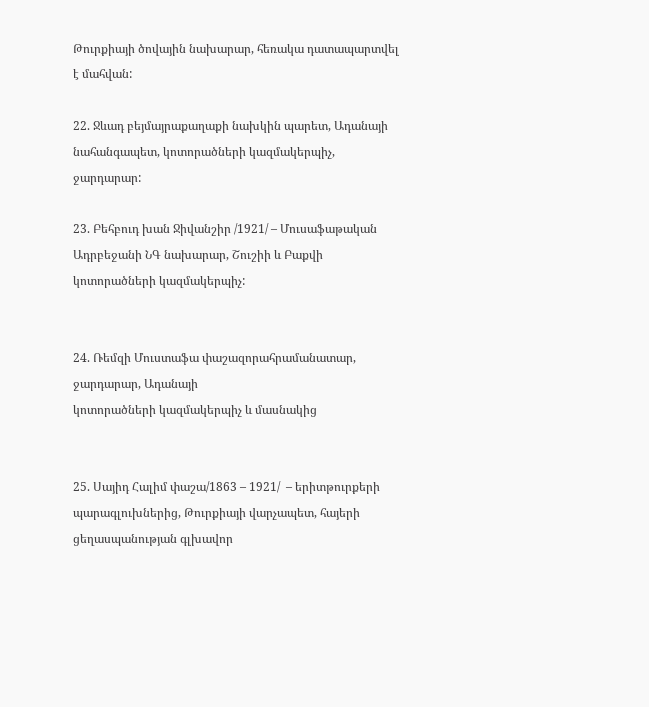Թուրքիայի ծովային նախարար, հեռակա դատապարտվել է մահվան:

22. Ջևադ բեյմայրաքաղաքի նախկին պարետ, Ադանայի նահանգապետ, կոտորածների կազմակերպիչ, ջարդարար:

23. Բեհբուդ խան Ջիվանշիր /1921/ – Մուսաֆաթական Ադրբեջանի ՆԳ նախարար, Շուշիի և Բաքվի կոտորածների կազմակերպիչ:


24. Ռեմզի Մուստաֆա փաշազորահրամանատար, ջարդարար, Ադանայի
կոտորածների կազմակերպիչ և մասնակից


25. Սայիդ Հալիմ փաշա/1863 – 1921/  – երիտթուրքերի պարագլուխներից, Թուրքիայի վարչապետ, հայերի ցեղասպանության գլխավոր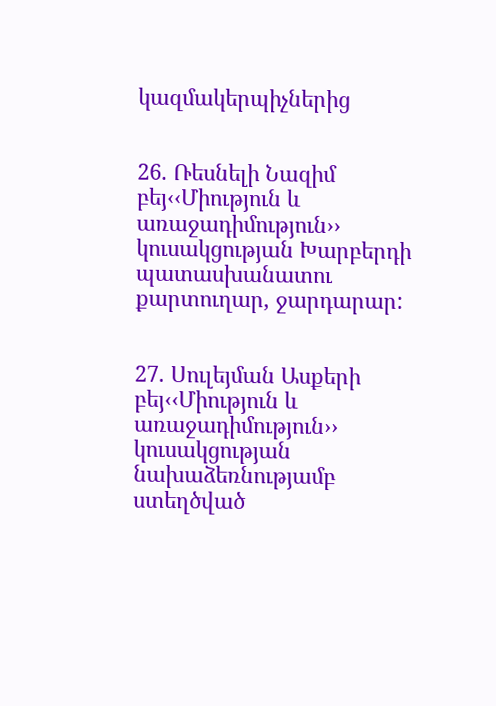կազմակերպիչներից


26. Ռեսնելի Նազիմ բեյ‹‹Միություն և առաջադիմություն›› կուսակցության Խարբերդի պատասխանատու քարտուղար, ջարդարար:


27. Սուլեյման Ասքերի բեյ‹‹Միություն և առաջադիմություն›› կուսակցության նախաձեռնությամբ ստեղծված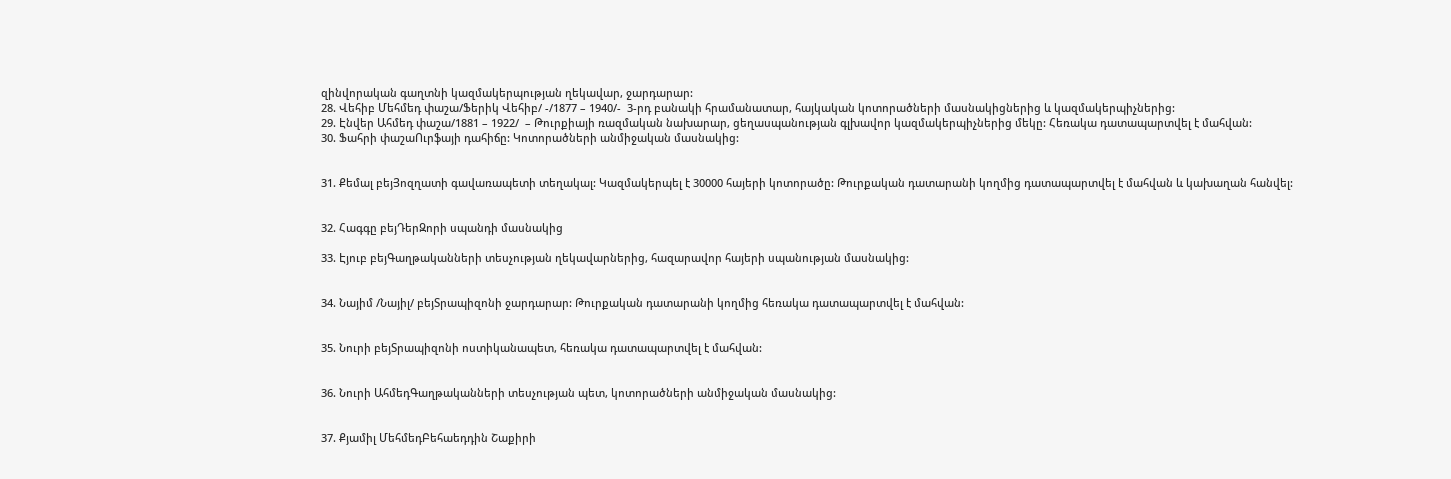զինվորական գաղտնի կազմակերպության ղեկավար, ջարդարար:
28. Վեհիբ Մեհմեդ փաշա/Ֆերիկ Վեհիբ/ -/1877 – 1940/-  3-րդ բանակի հրամանատար, հայկական կոտորածների մասնակիցներից և կազմակերպիչներից:
29. Էնվեր Ահմեդ փաշա/1881 – 1922/  – Թուրքիայի ռազմական նախարար, ցեղասպանության գլխավոր կազմակերպիչներից մեկը: Հեռակա դատապարտվել է մահվան:
30. Ֆահրի փաշաՈւրֆայի դահիճը: Կոտորածների անմիջական մասնակից:


31. Քեմալ բեյՅոզղատի գավառապետի տեղակալ: Կազմակերպել է 30000 հայերի կոտորածը: Թուրքական դատարանի կողմից դատապարտվել է մահվան և կախաղան հանվել:


32. Հագգը բեյԴերԶորի սպանդի մասնակից

33. Էյուբ բեյԳաղթականների տեսչության ղեկավարներից, հազարավոր հայերի սպանության մասնակից:


34. Նայիմ /Նայիլ/ բեյՏրապիզոնի ջարդարար: Թուրքական դատարանի կողմից հեռակա դատապարտվել է մահվան:


35. Նուրի բեյՏրապիզոնի ոստիկանապետ, հեռակա դատապարտվել է մահվան:


36. Նուրի ԱհմեդԳաղթականների տեսչության պետ, կոտորածների անմիջական մասնակից:


37. Քյամիլ ՄեհմեդԲեհաեդդին Շաքիրի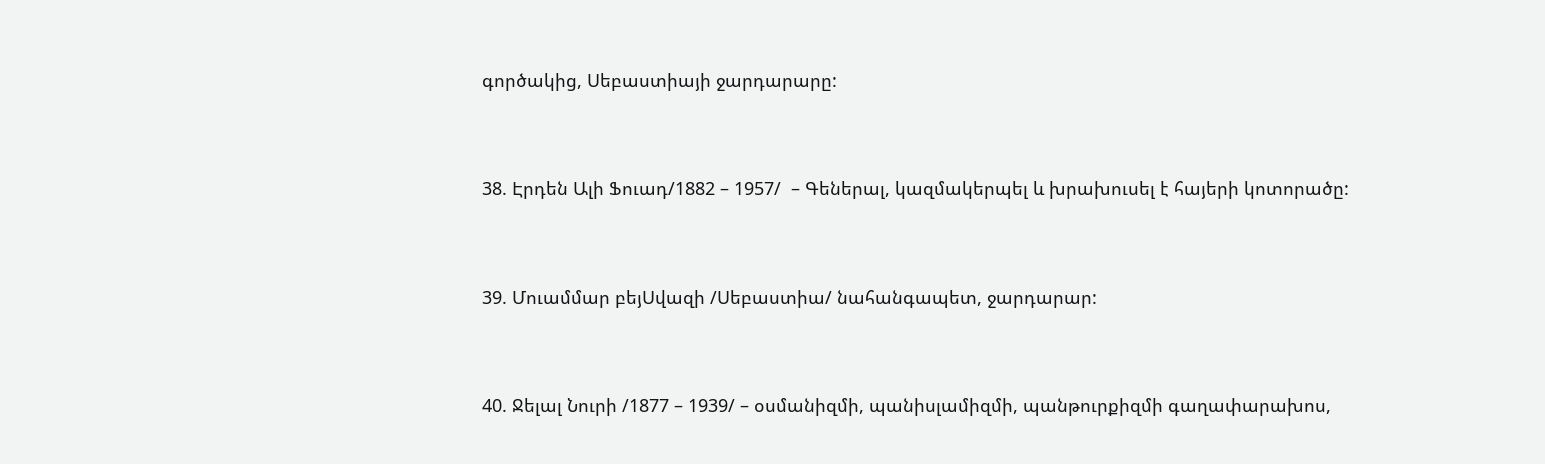գործակից, Սեբաստիայի ջարդարարը:


38. Էրդեն Ալի Ֆուադ/1882 – 1957/  – Գեներալ, կազմակերպել և խրախուսել է հայերի կոտորածը:


39. Մուամմար բեյՍվազի /Սեբաստիա/ նահանգապետ, ջարդարար:


40. Ջելալ Նուրի /1877 – 1939/ – օսմանիզմի, պանիսլամիզմի, պանթուրքիզմի գաղափարախոս,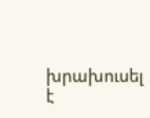խրախուսել է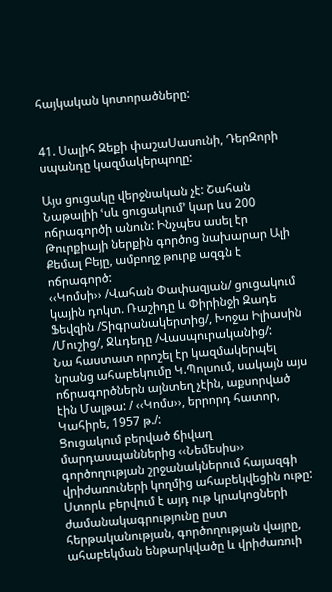հայկական կոտորածները:


41. Սալիհ Զեքի փաշաՍասունի, ԴերԶորի սպանդը կազմակերպողը:

Այս ցուցակը վերջնական չէ: Շահան Նաթալիի ՙսև ցուցակում՚ կար ևս 200 ոճրագործի անուն: Ինչպես ասել էր Թուրքիայի ներքին գործոց նախարար Ալի Քեմալ Բեյը, ամբողջ թուրք ազգն է ոճրագործ:
‹‹Կոմսի›› /Վահան Փափազյան/ ցուցակում կային դոկտ. Ռաշիդը և Փիրինջի Զադե Ֆեվզին /Տիգրանակերտից/, Խոջա Իլիասին /Մուշից/, Ջևդեդը /Վասպուրականից/:
Նա հաստատ որոշել էր կազմակերպել նրանց ահաբեկումը Կ.Պոլսում, սակայն այս ոճրագործներն այնտեղ չէին, աքսորված էին Մալթա: / ‹‹Կոմս››, երրորդ հատոր, Կահիրե, 1957 թ./:
Ցուցակում բերված ճիվաղ մարդասպաններից ‹‹Նեմեսիս›› գործողության շրջանակներում հայազգի վրիժառուների կողմից ահաբեկվեցին ութը: Ստորև բերվում է այդ ութ կրակոցների ժամանակագրությունը ըստ հերթականության, գործողության վայրը, ահաբեկման ենթարկվածը և վրիժառուի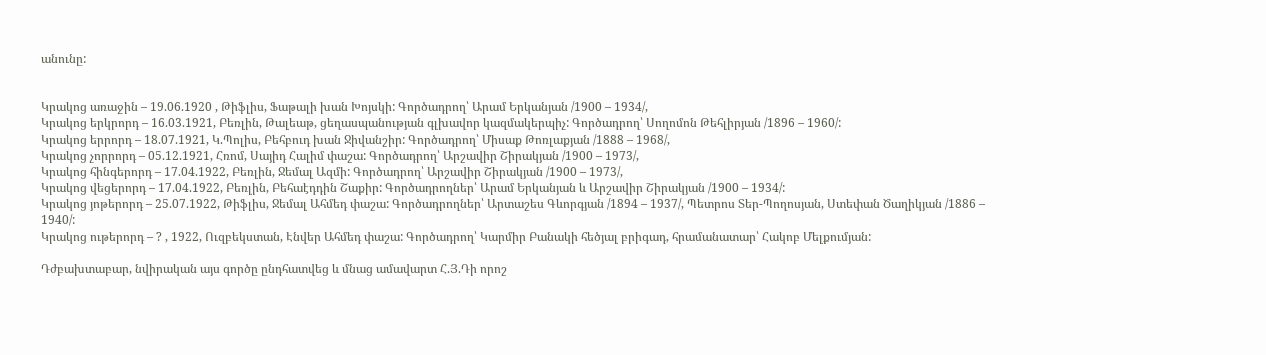անունը:


Կրակոց առաջին – 19.06.1920 , Թիֆլիս, Ֆաթալի խան Խոյսկի: Գործադրող՝ Արամ Երկանյան /1900 – 1934/,
Կրակոց երկրորդ – 16.03.1921, Բեռլին, Թալեաթ, ցեղասպանության գլխավոր կազմակերպիչ: Գործադրող՝ Սողոմոն Թեհլիրյան /1896 – 1960/:
Կրակոց երրորդ – 18.07.1921, Կ.Պոլիս, Բեհբուդ խան Ջիվանշիր: Գործադրող՝ Միսաք Թոռլաքյան /1888 – 1968/,
Կրակոց չորրորդ – 05.12.1921, Հռոմ, Սայիդ Հալիմ փաշա: Գործադրող՝ Արշավիր Շիրակյան /1900 – 1973/,
Կրակոց հինգերորդ – 17.04.1922, Բեռլին, Ջեմալ Ազմի: Գործադրող՝ Արշավիր Շիրակյան /1900 – 1973/,
Կրակոց վեցերորդ – 17.04.1922, Բեռլին, Բեհաէդդին Շաքիր: Գործադրողներ՝ Արամ Երկանյան և Արշավիր Շիրակյան /1900 – 1934/:
Կրակոց յոթերորդ – 25.07.1922, Թիֆլիս, Ջեմալ Ահմեդ փաշա: Գործադրողներ՝ Արտաշես Գևորգյան /1894 – 1937/, Պետրոս Տեր-Պողոսյան, Ստեփան Ծաղիկյան /1886 – 1940/:
Կրակոց ութերորդ – ? , 1922, Ուզբեկստան, Էնվեր Ահմեդ փաշա: Գործադրող՝ Կարմիր Բանակի հեծյալ բրիգադ, հրամանատար՝ Հակոբ Մելքումյան:

Դժբախտաբար, նվիրական այս գործը ընդհատվեց և մնաց ամավարտ Հ.Յ.Դի որոշ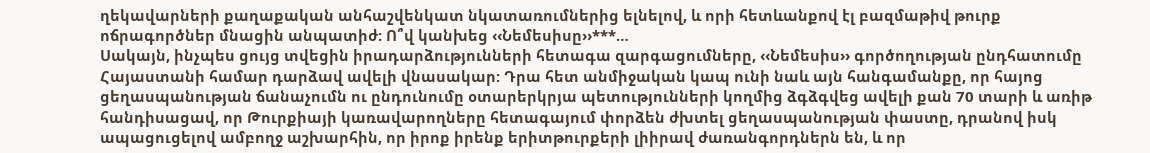ղեկավարների քաղաքական անհաշվենկատ նկատառումներից ելնելով, և որի հետևանքով էլ բազմաթիվ թուրք ոճրագործներ մնացին անպատիժ: Ո՞վ կանխեց ‹‹Նեմեսիսը››***…
Սակայն, ինչպես ցույց տվեցին իրադարձությունների հետագա զարգացումները, ‹‹Նեմեսիս›› գործողության ընդհատումը Հայաստանի համար դարձավ ավելի վնասակար: Դրա հետ անմիջական կապ ունի նաև այն հանգամանքը, որ հայոց ցեղասպանության ճանաչումն ու ընդունումը օտարերկրյա պետությունների կողմից ձգձգվեց ավելի քան 70 տարի և առիթ հանդիսացավ, որ Թուրքիայի կառավարողները հետագայում փորձեն ժխտել ցեղասպանության փաստը, դրանով իսկ ապացուցելով ամբողջ աշխարհին, որ իրոք իրենք երիտթուրքերի լիիրավ ժառանգորդներն են, և որ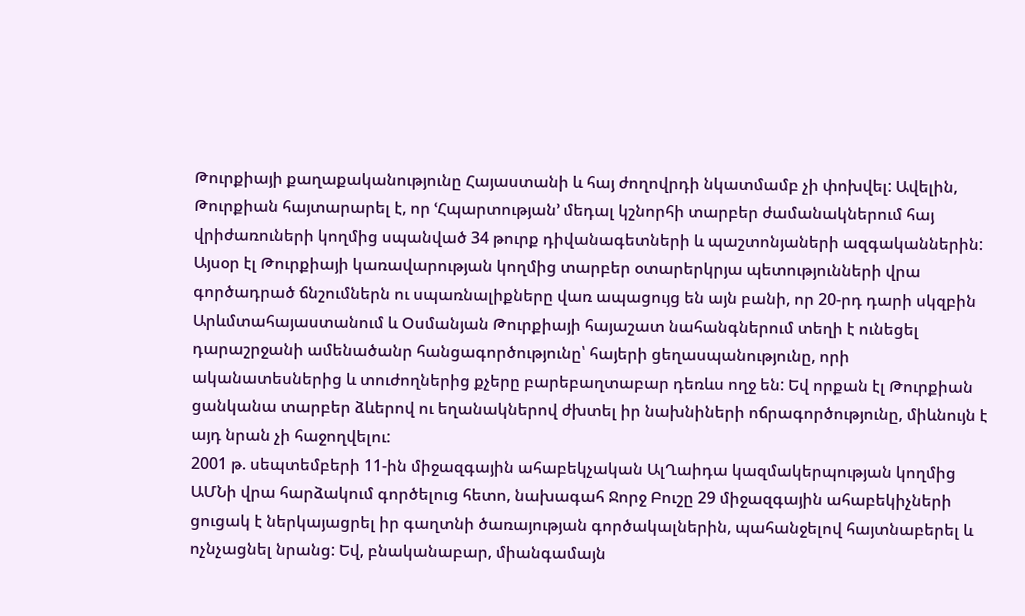Թուրքիայի քաղաքականությունը Հայաստանի և հայ ժողովրդի նկատմամբ չի փոխվել: Ավելին, Թուրքիան հայտարարել է, որ ՙՀպարտության՚ մեդալ կշնորհի տարբեր ժամանակներում հայ վրիժառուների կողմից սպանված 34 թուրք դիվանագետների և պաշտոնյաների ազգականներին:
Այսօր էլ Թուրքիայի կառավարության կողմից տարբեր օտարերկրյա պետությունների վրա գործադրած ճնշումներն ու սպառնալիքները վառ ապացույց են այն բանի, որ 20-րդ դարի սկզբին Արևմտահայաստանում և Օսմանյան Թուրքիայի հայաշատ նահանգներում տեղի է ունեցել դարաշրջանի ամենածանր հանցագործությունը՝ հայերի ցեղասպանությունը, որի ականատեսներից և տուժողներից քչերը բարեբաղտաբար դեռևս ողջ են: Եվ որքան էլ Թուրքիան ցանկանա տարբեր ձևերով ու եղանակներով ժխտել իր նախնիների ոճրագործությունը, միևնույն է այդ նրան չի հաջողվելու:
2001 թ. սեպտեմբերի 11-ին միջազգային ահաբեկչական ԱլՂաիդա կազմակերպության կողմից ԱՄՆի վրա հարձակում գործելուց հետո, նախագահ Ջորջ Բուշը 29 միջազգային ահաբեկիչների ցուցակ է ներկայացրել իր գաղտնի ծառայության գործակալներին, պահանջելով հայտնաբերել և ոչնչացնել նրանց: Եվ, բնականաբար, միանգամայն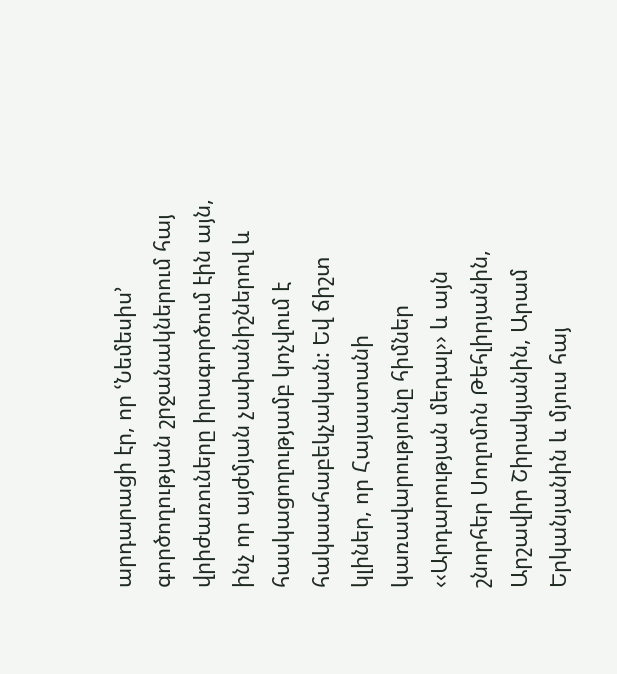արդարացի էր, որ ՙՆեմեսիս՚ գործողության շրջանակներում հայ վրիժառուները իրագործում էին այն, ինչ որ այժմյան չափանիշներով և հասկացողությամբ կոչվում է հակաահաբեկչական: Եվ ճիշտ կլիներ, որ Հայաստանի կառավարությունը հիմներ ‹‹Արդարության մեդալ›› և այն շնորհեր Սողոմոն Թեհլիրյանին, Արշավիր Շիրակյանին, Արամ Երկանյանին և մյուս հայ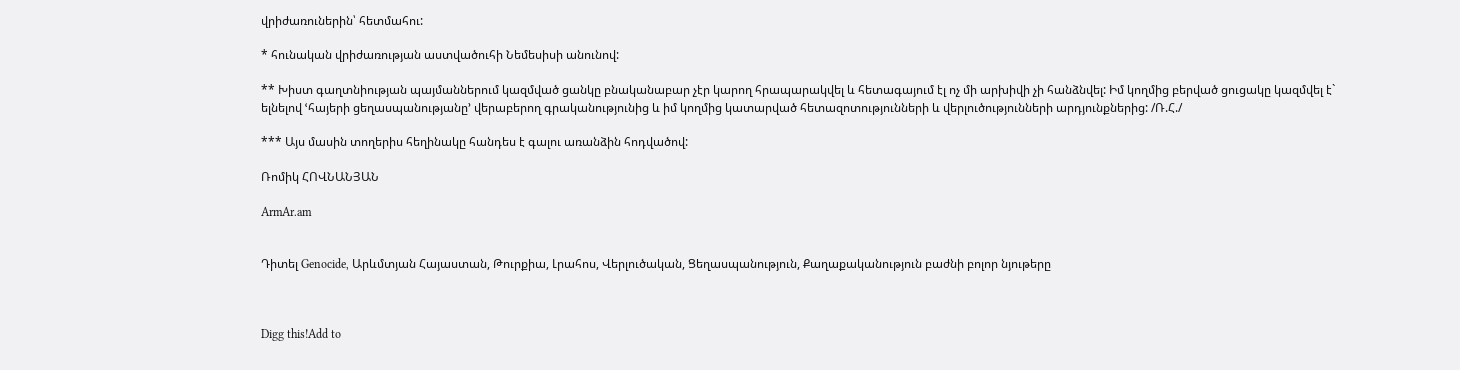վրիժառուներին՝ հետմահու:

* հունական վրիժառության աստվածուհի Նեմեսիսի անունով:

** Խիստ գաղտնիության պայմաններում կազմված ցանկը բնականաբար չէր կարող հրապարակվել և հետագայում էլ ոչ մի արխիվի չի հանձնվել: Իմ կողմից բերված ցուցակը կազմվել է` ելնելով ՙհայերի ցեղասպանությանը՚ վերաբերող գրականությունից և իմ կողմից կատարված հետազոտությունների և վերլուծությունների արդյունքներից: /Ռ.Հ./

*** Այս մասին տողերիս հեղինակը հանդես է գալու առանձին հոդվածով:

Ռոմիկ ՀՈՎՆԱՆՅԱՆ

ArmAr.am


Դիտել Genocide, Արևմտյան Հայաստան, Թուրքիա, Լրահոս, Վերլուծական, Ցեղասպանություն, Քաղաքականություն բաժնի բոլոր նյութերը



Digg this!Add to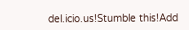del.icio.us!Stumble this!Add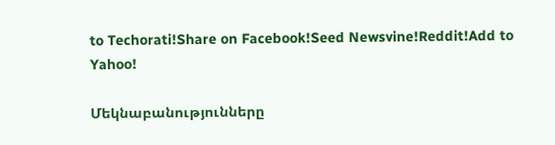to Techorati!Share on Facebook!Seed Newsvine!Reddit!Add to Yahoo!

Մեկնաբանությունները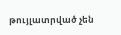թույլատրված չեն